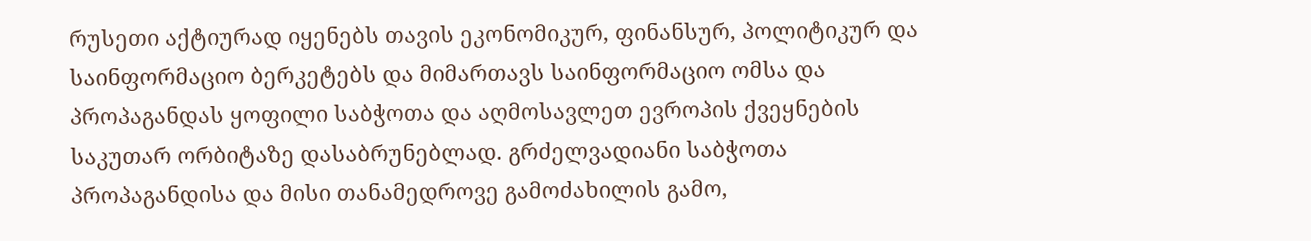რუსეთი აქტიურად იყენებს თავის ეკონომიკურ, ფინანსურ, პოლიტიკურ და საინფორმაციო ბერკეტებს და მიმართავს საინფორმაციო ომსა და პროპაგანდას ყოფილი საბჭოთა და აღმოსავლეთ ევროპის ქვეყნების საკუთარ ორბიტაზე დასაბრუნებლად. გრძელვადიანი საბჭოთა პროპაგანდისა და მისი თანამედროვე გამოძახილის გამო,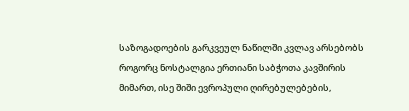საზოგადოების გარკვეულ ნაწილში კვლავ არსებობს როგორც ნოსტალგია ერთიანი საბჭოთა კავშირის მიმართ, ისე შიში ევროპული ღირებულებების,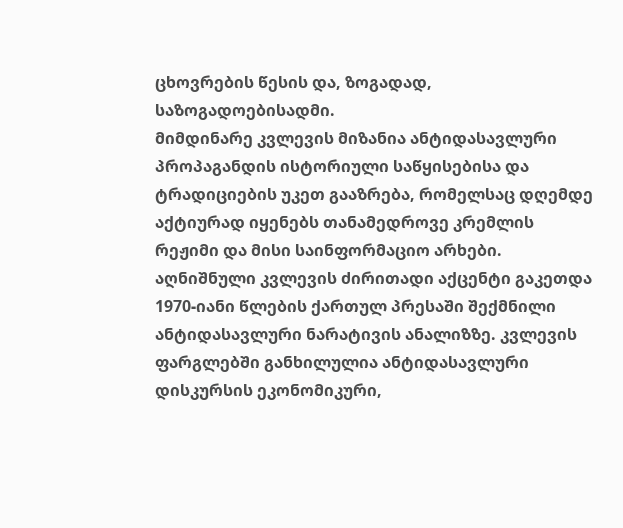ცხოვრების წესის და, ზოგადად, საზოგადოებისადმი.
მიმდინარე კვლევის მიზანია ანტიდასავლური პროპაგანდის ისტორიული საწყისებისა და ტრადიციების უკეთ გააზრება, რომელსაც დღემდე აქტიურად იყენებს თანამედროვე კრემლის რეჟიმი და მისი საინფორმაციო არხები. აღნიშნული კვლევის ძირითადი აქცენტი გაკეთდა 1970-იანი წლების ქართულ პრესაში შექმნილი ანტიდასავლური ნარატივის ანალიზზე. კვლევის ფარგლებში განხილულია ანტიდასავლური დისკურსის ეკონომიკური,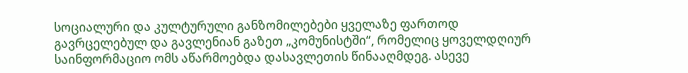სოციალური და კულტურული განზომილებები ყველაზე ფართოდ გავრცელებულ და გავლენიან გაზეთ „კომუნისტში“, რომელიც ყოველდღიურ საინფორმაციო ომს აწარმოებდა დასავლეთის წინააღმდეგ. ასევე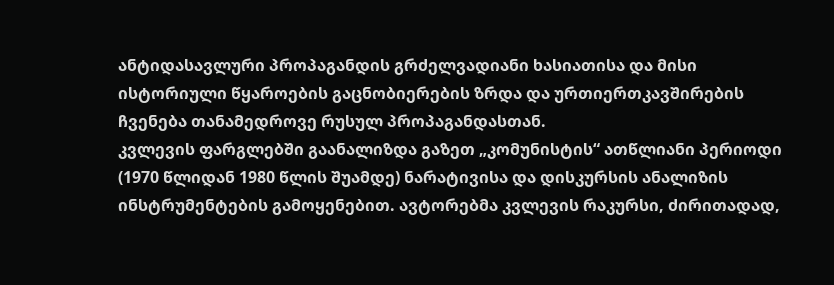ანტიდასავლური პროპაგანდის გრძელვადიანი ხასიათისა და მისი ისტორიული წყაროების გაცნობიერების ზრდა და ურთიერთკავშირების ჩვენება თანამედროვე რუსულ პროპაგანდასთან.
კვლევის ფარგლებში გაანალიზდა გაზეთ „კომუნისტის“ ათწლიანი პერიოდი (1970 წლიდან 1980 წლის შუამდე) ნარატივისა და დისკურსის ანალიზის ინსტრუმენტების გამოყენებით. ავტორებმა კვლევის რაკურსი, ძირითადად,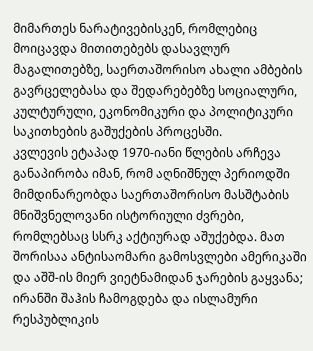მიმართეს ნარატივებისკენ, რომლებიც მოიცავდა მითითებებს დასავლურ მაგალითებზე, საერთაშორისო ახალი ამბების გავრცელებასა და შედარებებზე სოციალური, კულტურული, ეკონომიკური და პოლიტიკური საკითხების გაშუქების პროცესში.
კვლევის ეტაპად 1970-იანი წლების არჩევა განაპირობა იმან, რომ აღნიშნულ პერიოდში მიმდინარეობდა საერთაშორისო მასშტაბის მნიშვნელოვანი ისტორიული ძვრები, რომლებსაც სსრკ აქტიურად აშუქებდა. მათ შორისაა ანტისაომარი გამოსვლები ამერიკაში და აშშ-ის მიერ ვიეტნამიდან ჯარების გაყვანა; ირანში შაჰის ჩამოგდება და ისლამური რესპუბლიკის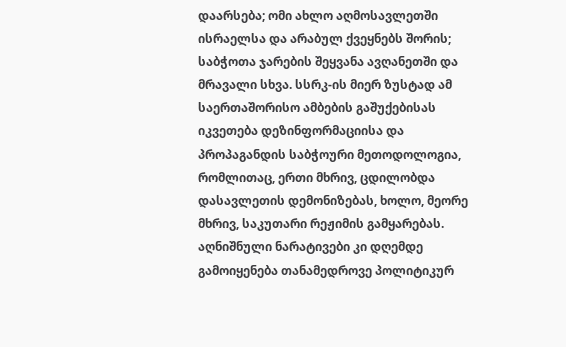დაარსება; ომი ახლო აღმოსავლეთში ისრაელსა და არაბულ ქვეყნებს შორის; საბჭოთა ჯარების შეყვანა ავღანეთში და მრავალი სხვა. სსრკ-ის მიერ ზუსტად ამ საერთაშორისო ამბების გაშუქებისას იკვეთება დეზინფორმაციისა და პროპაგანდის საბჭოური მეთოდოლოგია, რომლითაც, ერთი მხრივ, ცდილობდა დასავლეთის დემონიზებას, ხოლო, მეორე მხრივ, საკუთარი რეჟიმის გამყარებას. აღნიშნული ნარატივები კი დღემდე გამოიყენება თანამედროვე პოლიტიკურ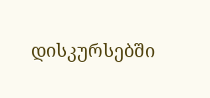დისკურსებში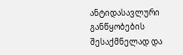ანტიდასავლური განწყობების შესაქმნელად და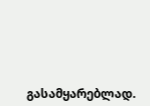გასამყარებლად.